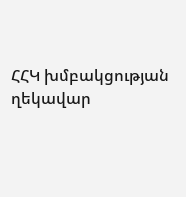ՀՀԿ խմբակցության ղեկավար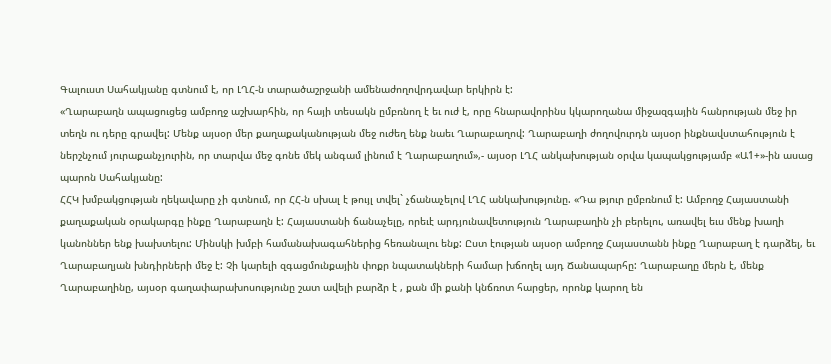Գալուստ Սահակյանը գտնում է, որ ԼՂՀ-ն տարածաշրջանի ամենաժողովրդավար երկիրն է:
«Ղարաբաղն ապացուցեց ամբողջ աշխարհին, որ հայի տեսակն ըմբռնող է եւ ուժ է, որը հնարավորինս կկարողանա միջազգային հանրության մեջ իր տեղն ու դերը գրավել: Մենք այսօր մեր քաղաքականության մեջ ուժեղ ենք նաեւ Ղարաբաղով: Ղարաբաղի ժողովուրդն այսօր ինքնավստահություն է ներշնչում յուրաքանչյուրին, որ տարվա մեջ գոնե մեկ անգամ լինում է Ղարաբաղում»,- այսօր ԼՂՀ անկախության օրվա կապակցությամբ «Ա1+»-ին ասաց պարոն Սահակյանը:
ՀՀԿ խմբակցության ղեկավարը չի գտնում, որ ՀՀ-ն սխալ է թույլ տվել` չճանաչելով ԼՂՀ անկախությունը. «Դա թյուր ըմբռնում է: Ամբողջ Հայաստանի քաղաքական օրակարգը ինքը Ղարաբաղն է: Հայաստանի ճանաչելը, որեւէ արդյունավետություն Ղարաբաղին չի բերելու, առավել եւս մենք խաղի կանոններ ենք խախտելու: Մինսկի խմբի համանախագահներից հեռանալու ենք: Ըստ էության այսօր ամբողջ Հայաստանն ինքը Ղարաբաղ է դարձել, եւ Ղարաբաղյան խնդիրների մեջ է: Չի կարելի զգացմունքային փոքր նպատակների համար խճողել այդ Ճանապարհը: Ղարաբաղը մերն է, մենք Ղարաբաղինը, այսօր գաղափարախոսությունը շատ ավելի բարձր է , քան մի քանի կնճռոտ հարցեր, որոնք կարող են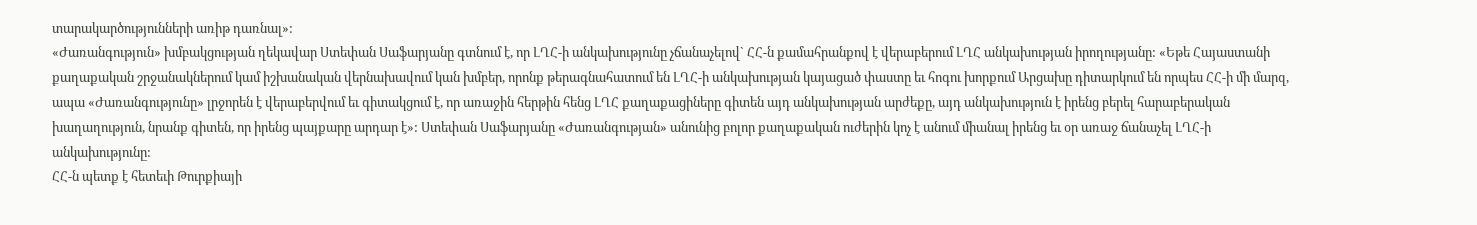տարակարծությունների առիթ դառնալ»:
«Ժառանգություն» խմբակցության ղեկավար Ստեփան Սաֆարյանը գտնում է, որ ԼՂՀ-ի անկախությունը չճանաչելով` ՀՀ-ն քամահրանքով է վերաբերում ԼՂՀ անկախության իրողությանը: «Եթե Հայաստանի քաղաքական շրջանակներում կամ իշխանական վերնախավում կան խմբեր, որոնք թերագնահատում են ԼՂՀ-ի անկախության կայացած փաստը եւ հոգու խորքում Արցախը դիտարկում են որպես ՀՀ-ի մի մարզ, ապա «Ժառանգությունը» լրջորեն է վերաբերվում եւ գիտակցում է, որ առաջին հերթին հենց ԼՂՀ քաղաքացիները գիտեն այդ անկախության արժեքը, այդ անկախություն է իրենց բերել հարաբերական խաղաղություն, նրանք գիտեն, որ իրենց պայքարը արդար է»: Ստեփան Սաֆարյանը «Ժառանգության» անունից բոլոր քաղաքական ուժերին կոչ է անում միանալ իրենց եւ օր առաջ ճանաչել ԼՂՀ-ի անկախությունը:
ՀՀ-ն պետք է հետեւի Թուրքիայի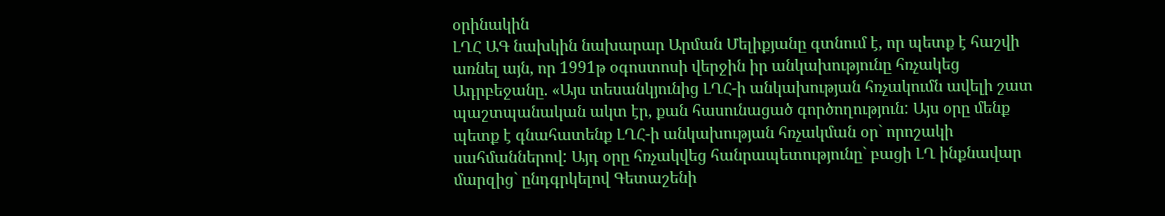օրինակին
ԼՂՀ ԱԳ նախկին նախարար Արման Մելիքյանը գտնում է, որ պետք է հաշվի առնել այն, որ 1991թ օգոստոսի վերջին իր անկախությունը հռչակեց Ադրբեջանը. «Այս տեսանկյունից ԼՂՀ-ի անկախության հռչակումն ավելի շատ պաշտպանական ակտ էր, քան հասունացած գործողություն: Այս օրը մենք պետք է գնահատենք ԼՂՀ-ի անկախության հռչակման օր` որոշակի սահմաններով: Այդ օրը հռչակվեց հանրապետությունը` բացի ԼՂ ինքնավար մարզից` ընդգրկելով Գետաշենի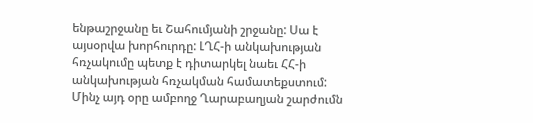ենթաշրջանը եւ Շահումյանի շրջանը: Սա է այսօրվա խորհուրդը: ԼՂՀ-ի անկախության հռչակումը պետք է դիտարկել նաեւ ՀՀ-ի անկախության հռչակման համատեքստում: Մինչ այդ օրը ամբողջ Ղարաբաղյան շարժումն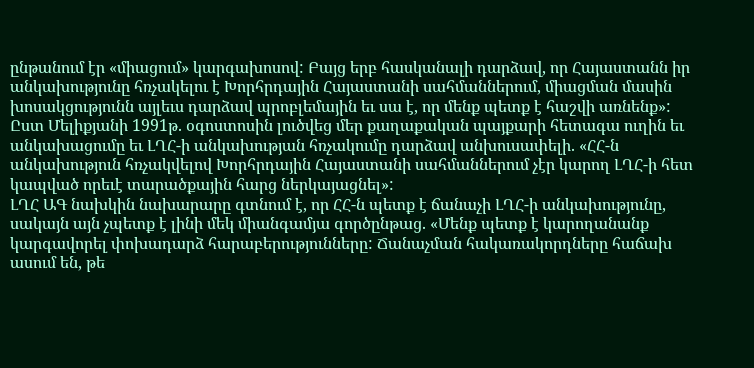ընթանում էր «միացում» կարգախոսով: Բայց երբ հասկանալի դարձավ, որ Հայաստանն իր անկախությունը հռչակելու է Խորհրդային Հայաստանի սահմաններում, միացման մասին խոսակցությունն այլեւս դարձավ պրոբլեմային եւ սա է, որ մենք պետք է հաշվի առնենք»:
Ըստ Մելիքյանի 1991թ. օգոստոսին լուծվեց մեր քաղաքական պայքարի հետագա ուղին եւ անկախացումը եւ ԼՂՀ-ի անկախության հռչակումը դարձավ անխուսափելի. «ՀՀ-ն անկախություն հռչակվելով Խորհրդային Հայաստանի սահմաններում չէր կարող ԼՂՀ-ի հետ կապված որեւէ տարածքային հարց ներկայացնել»:
ԼՂՀ ԱԳ նախկին նախարարը գտնում է, որ ՀՀ-ն պետք է ճանաչի ԼՂՀ-ի անկախությունը, սակայն այն չպետք է լինի մեկ միանգամյա գործընթաց. «Մենք պետք է կարողանանք կարգավորել փոխադարձ հարաբերությունները: Ճանաչման հակառակորդները հաճախ ասում են, թե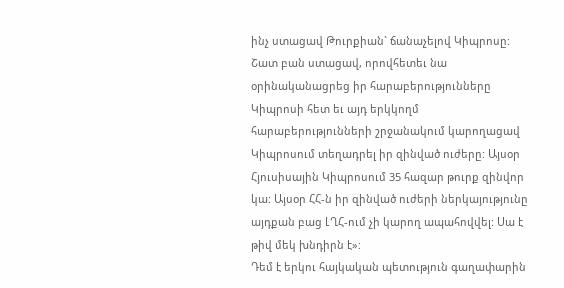ինչ ստացավ Թուրքիան` ճանաչելով Կիպրոսը: Շատ բան ստացավ, որովհետեւ նա օրինականացրեց իր հարաբերությունները Կիպրոսի հետ եւ այդ երկկողմ հարաբերությունների շրջանակում կարողացավ Կիպրոսում տեղադրել իր զինված ուժերը: Այսօր Հյուսիսային Կիպրոսում 35 հազար թուրք զինվոր կա: Այսօր ՀՀ-ն իր զինված ուժերի ներկայությունը այդքան բաց ԼՂՀ-ում չի կարող ապահովվել: Սա է թիվ մեկ խնդիրն է»:
Դեմ է երկու հայկական պետություն գաղափարին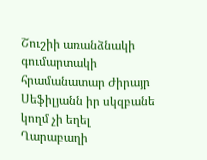Շուշիի առանձնակի գումարտակի հրամանատար Ժիրայր Սեֆիլյանն իր սկզբանե
կողմ չի եղել Ղարաբաղի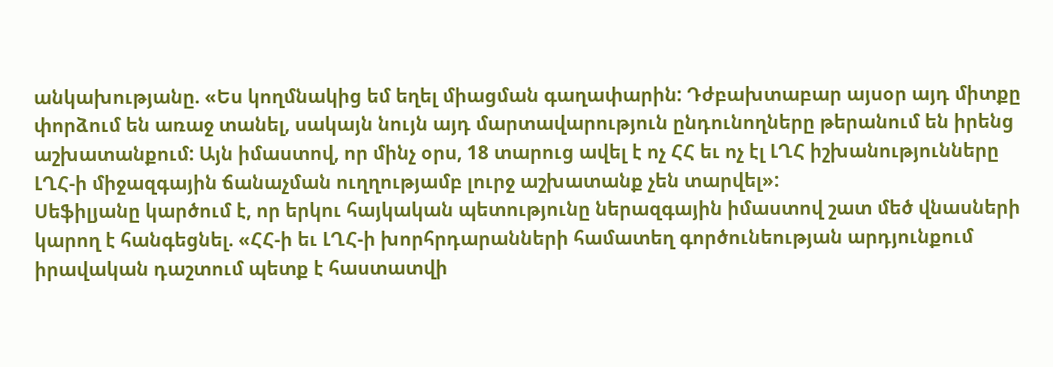անկախությանը. «Ես կողմնակից եմ եղել միացման գաղափարին: Դժբախտաբար այսօր այդ միտքը փորձում են առաջ տանել, սակայն նույն այդ մարտավարություն ընդունողները թերանում են իրենց աշխատանքում: Այն իմաստով, որ մինչ օրս, 18 տարուց ավել է ոչ ՀՀ եւ ոչ էլ ԼՂՀ իշխանությունները ԼՂՀ-ի միջազգային ճանաչման ուղղությամբ լուրջ աշխատանք չեն տարվել»:
Սեֆիլյանը կարծում է, որ երկու հայկական պետությունը ներազգային իմաստով շատ մեծ վնասների կարող է հանգեցնել. «ՀՀ-ի եւ ԼՂՀ-ի խորհրդարանների համատեղ գործունեության արդյունքում իրավական դաշտում պետք է հաստատվի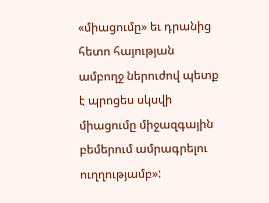«միացումը» եւ դրանից հետո հայության ամբողջ ներուժով պետք է պրոցես սկսվի միացումը միջազգային բեմերում ամրագրելու ուղղությամբ»: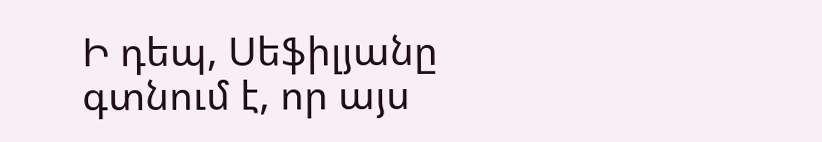Ի դեպ, Սեֆիլյանը գտնում է, որ այս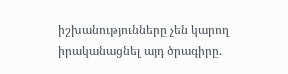իշխանությունները չեն կարող իրականացնել այդ ծրագիրը.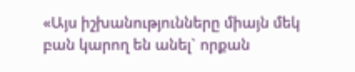«Այս իշխանությունները միայն մեկ բան կարող են անել` որքան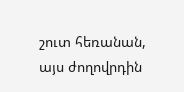շուտ հեռանան, այս ժողովրդին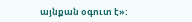այնքան օգուտ է»: